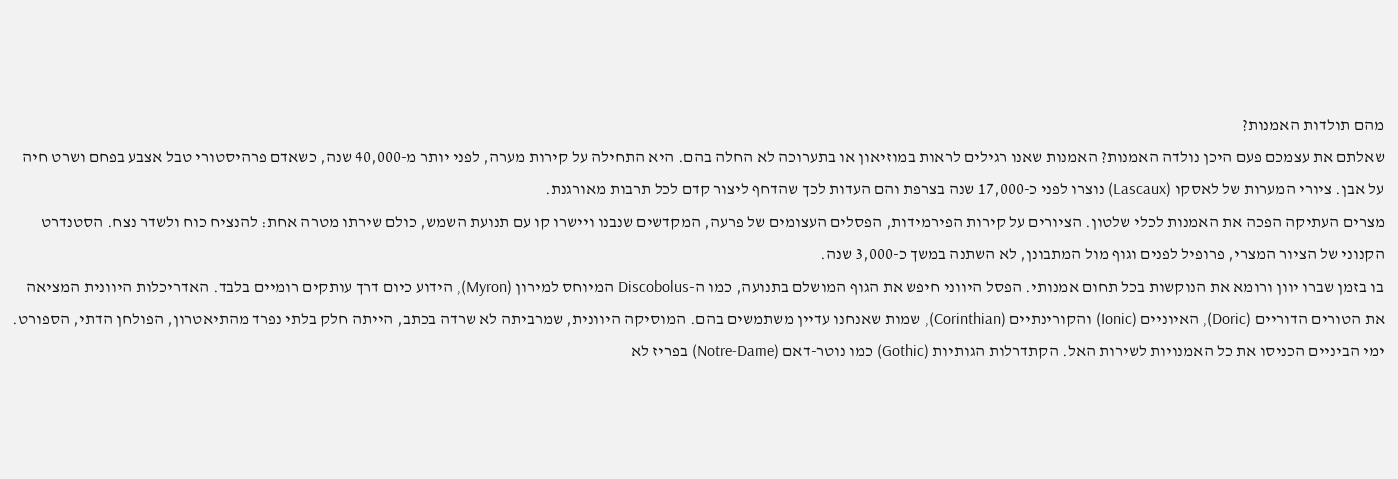מהם תולדות האמנות?
שאלתם את עצמכם פעם היכן נולדה האמנות? האמנות שאנו רגילים לראות במוזיאון או בתערוכה לא החלה בהם. היא התחילה על קירות מערה, לפני יותר מ-40,000 שנה, כשאדם פרהיסטורי טבל אצבע בפחם ושרט חיה על אבן. ציורי המערות של לאסקו (Lascaux) נוצרו לפני כ-17,000 שנה בצרפת והם העדות לכך שהדחף ליצור קדם לכל תרבות מאורגנת.
מצרים העתיקה הפכה את האמנות לכלי שלטון. הציורים על קירות הפירמידות, הפסלים העצומים של פרעה, המקדשים שנבנו ויישרו קו עם תנועת השמש, כולם שירתו מטרה אחת: להנציח כוח ולשדר נצח. הסטנדרט הקנוני של הציור המצרי, פרופיל לפנים וגוף מול המתבונן, לא השתנה במשך כ-3,000 שנה.
בו בזמן שברו יוון ורומא את הנוקשות בכל תחום אמנותי. הפסל היווני חיפש את הגוף המושלם בתנועה, כמו ה-Discobolus המיוחס למירון (Myron), הידוע כיום דרך עותקים רומיים בלבד. האדריכלות היוונית המציאה את הטורים הדוריים (Doric), האיוניים (Ionic) והקורינתיים (Corinthian), שמות שאנחנו עדיין משתמשים בהם. המוסיקה היוונית, שמרביתה לא שרדה בכתב, הייתה חלק בלתי נפרד מהתיאטרון, הפולחן הדתי, הספורט.
ימי הביניים הכניסו את כל האמנויות לשירות האל. הקתדרלות הגותיות (Gothic) כמו נוטר-דאם (Notre-Dame) בפריז לא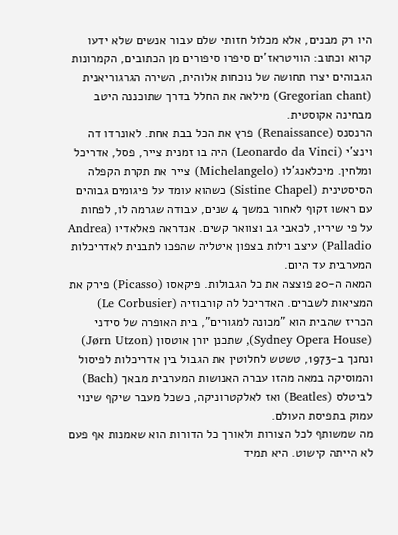היו רק מבנים, אלא מכלול חזותי שלם עבור אנשים שלא ידעו קרוא וכתוב: הוויטראז'ים סיפרו סיפורים מן הכתובים, הקמרונות הגבוהים יצרו תחושה של נוכחות אלוהית, השירה הגרגוריאנית (Gregorian chant) מילאה את החלל בדרך שתוכננה היטב מבחינה אקוסטית.
הרנסנס (Renaissance) פרץ את הכל בבת אחת. לאונרדו דה וינצ'י (Leonardo da Vinci) היה בו זמנית צייר, פסל, אדריכל ומלחין. מיכלאנג'לו (Michelangelo) צייר את תקרת הקפלה הסיסטינית (Sistine Chapel) כשהוא עומד על פיגומים גבוהים עם ראשו זקוף לאחור במשך 4 שנים, עבודה שגרמה לו, לפחות על פי שיריו, לכאבי גב וצוואר קשים. אנדראה פאלאדיו (Andrea Palladio) עיצב וילות בצפון איטליה שהפכו לתבנית לאדריכלות המערבית עד היום.
המאה ה-20 פוצצה את כל הגבולות. פיקאסו (Picasso) פירק את המציאות לשברים. האדריכל לה קורבוזיה (Le Corbusier) הכריז שהבית הוא "מכונה למגורים", בית האופרה של סידני (Sydney Opera House), שתכנן יורן אוטסון (Jørn Utzon) ונחנך ב-1973, טשטש לחלוטין את הגבול בין אדריכלות לפיסול והמוסיקה במאה מהזו עברה האנושות המערבית מבאך (Bach) לביטלס (Beatles) ואז לאלקטרוניקה, כשכל מעבר שיקף שינוי עמוק בתפיסת העולם.
מה שמשותף לכל הצורות ולאורך כל הדורות הוא שאמנות אף פעם לא הייתה קישוט. היא תמיד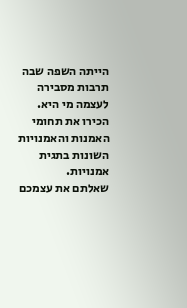הייתה השפה שבה תרבות מסבירה לעצמה מי היא.
הכירו את תחומי האמנות והאמנויות השונות בתגית אמנויות.
שאלתם את עצמכם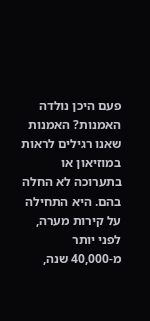פעם היכן נולדה האמנות? האמנות שאנו רגילים לראות במוזיאון או בתערוכה לא החלה בהם. היא התחילה על קירות מערה, לפני יותר מ-40,000 שנה,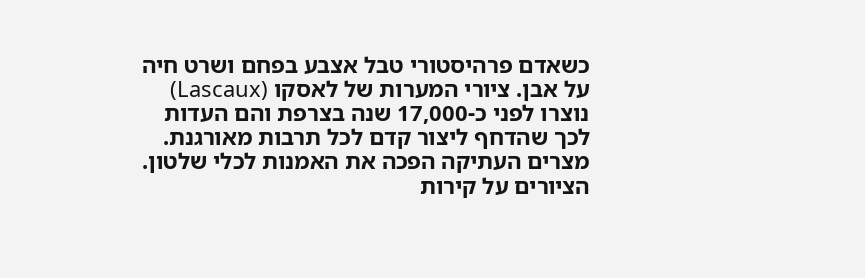כשאדם פרהיסטורי טבל אצבע בפחם ושרט חיה על אבן. ציורי המערות של לאסקו (Lascaux) נוצרו לפני כ-17,000 שנה בצרפת והם העדות לכך שהדחף ליצור קדם לכל תרבות מאורגנת.
מצרים העתיקה הפכה את האמנות לכלי שלטון. הציורים על קירות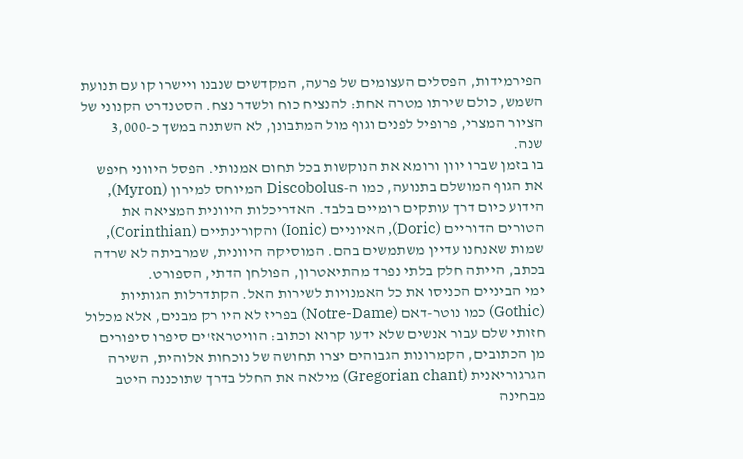הפירמידות, הפסלים העצומים של פרעה, המקדשים שנבנו ויישרו קו עם תנועת השמש, כולם שירתו מטרה אחת: להנציח כוח ולשדר נצח. הסטנדרט הקנוני של הציור המצרי, פרופיל לפנים וגוף מול המתבונן, לא השתנה במשך כ-3,000 שנה.
בו בזמן שברו יוון ורומא את הנוקשות בכל תחום אמנותי. הפסל היווני חיפש את הגוף המושלם בתנועה, כמו ה-Discobolus המיוחס למירון (Myron), הידוע כיום דרך עותקים רומיים בלבד. האדריכלות היוונית המציאה את הטורים הדוריים (Doric), האיוניים (Ionic) והקורינתיים (Corinthian), שמות שאנחנו עדיין משתמשים בהם. המוסיקה היוונית, שמרביתה לא שרדה בכתב, הייתה חלק בלתי נפרד מהתיאטרון, הפולחן הדתי, הספורט.
ימי הביניים הכניסו את כל האמנויות לשירות האל. הקתדרלות הגותיות (Gothic) כמו נוטר-דאם (Notre-Dame) בפריז לא היו רק מבנים, אלא מכלול חזותי שלם עבור אנשים שלא ידעו קרוא וכתוב: הוויטראז'ים סיפרו סיפורים מן הכתובים, הקמרונות הגבוהים יצרו תחושה של נוכחות אלוהית, השירה הגרגוריאנית (Gregorian chant) מילאה את החלל בדרך שתוכננה היטב מבחינה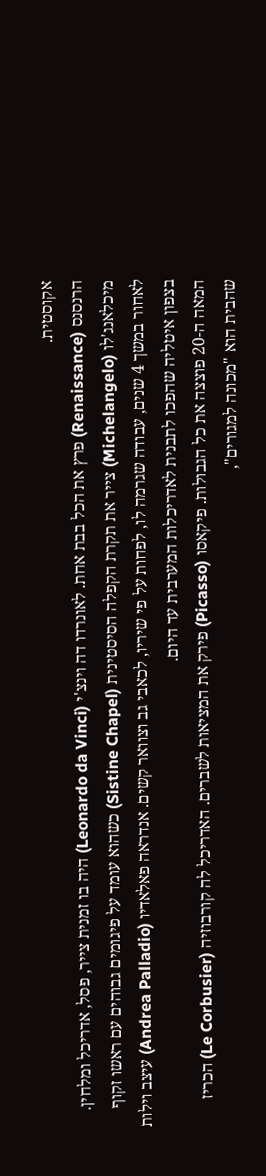אקוסטית.
הרנסנס (Renaissance) פרץ את הכל בבת אחת. לאונרדו דה וינצ'י (Leonardo da Vinci) היה בו זמנית צייר, פסל, אדריכל ומלחין. מיכלאנג'לו (Michelangelo) צייר את תקרת הקפלה הסיסטינית (Sistine Chapel) כשהוא עומד על פיגומים גבוהים עם ראשו זקוף לאחור במשך 4 שנים, עבודה שגרמה לו, לפחות על פי שיריו, לכאבי גב וצוואר קשים. אנדראה פאלאדיו (Andrea Palladio) עיצב וילות בצפון איטליה שהפכו לתבנית לאדריכלות המערבית עד היום.
המאה ה-20 פוצצה את כל הגבולות. פיקאסו (Picasso) פירק את המציאות לשברים. האדריכל לה קורבוזיה (Le Corbusier) הכריז שהבית הוא "מכונה למגורים",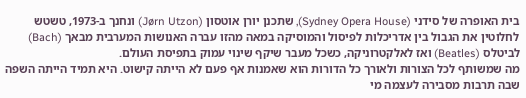בית האופרה של סידני (Sydney Opera House), שתכנן יורן אוטסון (Jørn Utzon) ונחנך ב-1973, טשטש לחלוטין את הגבול בין אדריכלות לפיסול והמוסיקה במאה מהזו עברה האנושות המערבית מבאך (Bach) לביטלס (Beatles) ואז לאלקטרוניקה, כשכל מעבר שיקף שינוי עמוק בתפיסת העולם.
מה שמשותף לכל הצורות ולאורך כל הדורות הוא שאמנות אף פעם לא הייתה קישוט. היא תמיד הייתה השפה שבה תרבות מסבירה לעצמה מי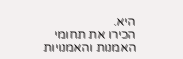היא.
הכירו את תחומי האמנות והאמנויות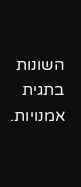השונות בתגית אמנויות.